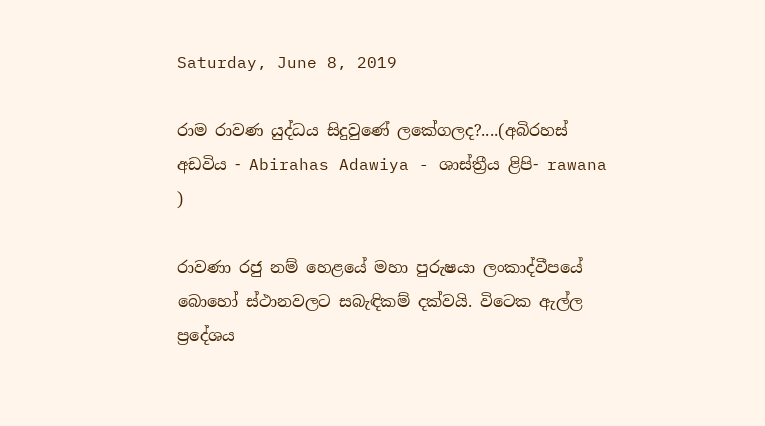Saturday, June 8, 2019

රාම රාවණ යුද්ධය සිදුවුණේ ලකේගලද?....(අබිරහස් අඩවිය - Abirahas Adawiya - ශාස්ත්‍රීය ළිපි- rawana )

රාවණා රජු නම් හෙළයේ මහා පුරුෂයා ලංකාද්වීපයේ බොහෝ ස්ථානවලට සබැඳිකම් දක්වයි. විටෙක ඇල්ල ප්‍රදේශය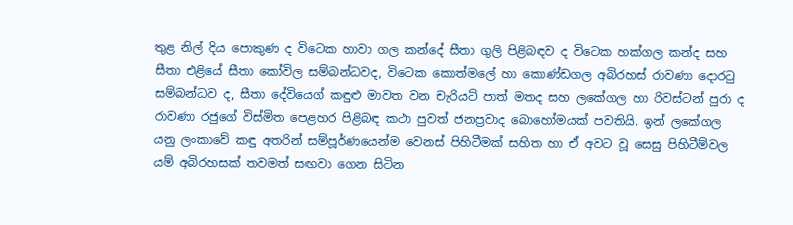තුළ නිල් දිය පොකුණ ද විටෙක හාවා ගල කන්දේ සීතා ගුලි පිළිබඳව ද විටෙක හක්ගල කන්ද සහ සීතා එළියේ සීතා කෝවිල සම්බන්ධවද, විටෙක කොත්මලේ හා කොණ්ඩගල අබිරහස් රාවණා දොරටු සම්බන්ධව ද, සීතා දේවියෙග් කඳුළු මාවත වන චැරියට් පාත් මතද සහ ලකේගල හා රිවස්ටන් පුරා ද රාවණා රජුගේ විස්මිත පෙළහර පිළිබඳ කථා පුවත් ජනප්‍රවාද බොහෝමයක් පවතියි. ඉන් ලකේගල යනු ලංකාවේ කඳු අතරින් සම්පූර්ණයෙන්ම වෙනස් පිහිටීමක් සහිත හා ඒ අවට වූ සෙසු පිහිටීම්වල යම් අබිරහසක් තවමත් සඟවා ගෙන සිටින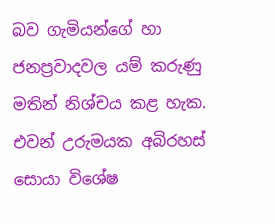බව ගැමියන්ගේ හා ජනප්‍රවාදවල යම් කරුණු මතින් නිශ්චය කළ හැක. එවන් උරුමයක අබිරහස් සොයා විශේෂ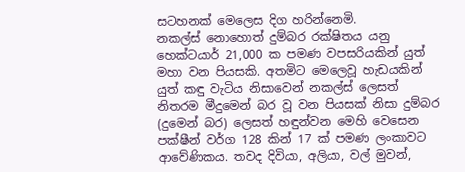සටහනක් මෙලෙස දිග හරින්නෙමි.
නකල්ස් නොහොත් දුම්බර රක්ෂිතය යනු හෙක්ටයාර් 21,000 ක පමණ වපසරියකින් යුත් මහා වන පියසකි. අතමිට මෙලෙවූ හැඩයකින් යුත් කඳු වැටිය නිසාවෙන් නකල්ස් ලෙසත් නිතරම මීදුමෙන් බර වූ වන පියසක් නිසා දුම්බර (දුමෙන් බර) ලෙසත් හඳුන්වන මෙහි වෙසෙන පක්ෂීන් වර්ග 128 කින් 17 ක් පමණ ලංකාවට ආවේණිකය. තවද දිවියා, අලියා, වල් මුවන්,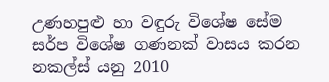උණහපුළු හා වඳුරු විශේෂ සේම සර්ප විශේෂ ගණනක් වාසය කරන නකල්ස් යනු 2010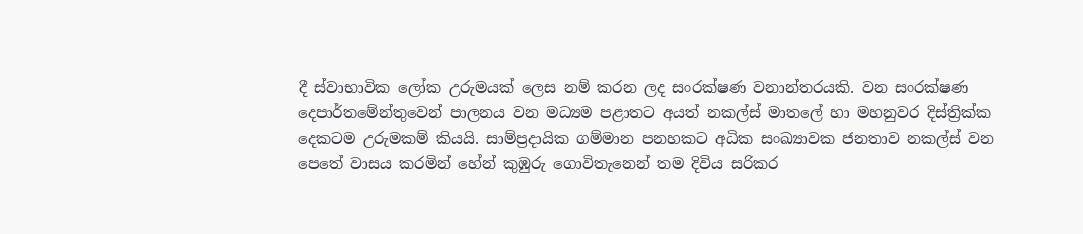දී ස්වාභාවික ලෝක උරුමයක් ලෙස නම් කරන ලද සංරක්ෂණ වනාන්තරයකි. වන සංරක්ෂණ දෙපාර්තමේන්තුවෙන් පාලනය වන මධ්‍යම පළාතට අයත් නකල්ස් මාතලේ හා මහනුවර දිස්ත්‍රික්ක දෙකටම උරුමකම් කියයි. සාම්ප්‍රදායික ගම්මාන පනහකට අධික සංඛ්‍යාවක ජනතාව නකල්ස් වන පෙතේ වාසය කරමින් හේන් කුඹුරු ගොවිතැනෙන් තම දිවිය සරිකර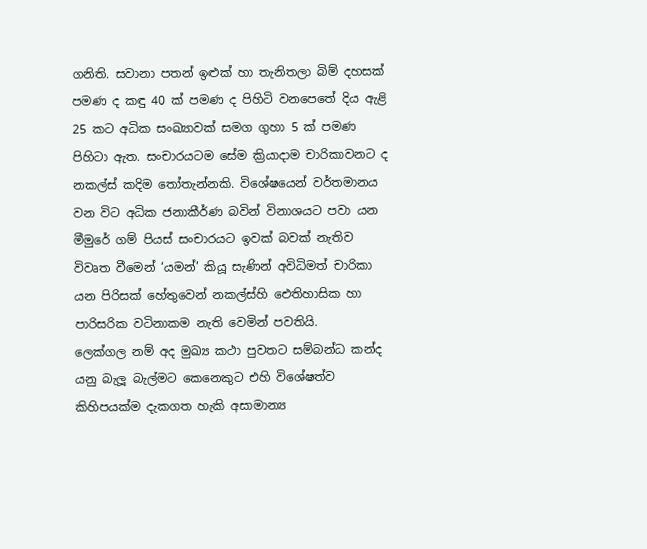ගනිති. සවානා පතන් ඉළුක් හා තැනිතලා බිම් දහසක් පමණ ද කඳු 40 ක් පමණ ද පිහිටි වනපෙතේ දිය ඇළි 25 කට අධික සංඛ්‍යාවක් සමග ගුහා 5 ක් පමණ පිහිටා ඇත. සංචාරයටම සේම ක්‍රියාදාම චාරිකාවනට ද නකල්ස් කදිම තෝතැන්නකි. විශේෂයෙන් වර්තමානය වන විට අධික ජනාකීර්ණ බවින් විනාශයට පවා යන මීමුරේ ගම් පියස් සංචාරයට ඉවක් බවක් නැතිව විවෘත වීමෙන් ‘යමන්’ කියූ සැණින් අවිධිමත් චාරිකා යන පිරිසක් හේතුවෙන් නකල්ස්හි ඓතිහාසික හා පාරිසරික වටිනාකම නැති වෙමින් පවතියි.
ලෙක්ගල නම් අද මුඛ්‍ය කථා පුවතට සම්බන්ධ කන්ද යනු බැලූ බැල්මට කෙනෙකුට එහි විශේෂත්ව කිහිපයක්ම දැකගත හැකි අසාමාන්‍ය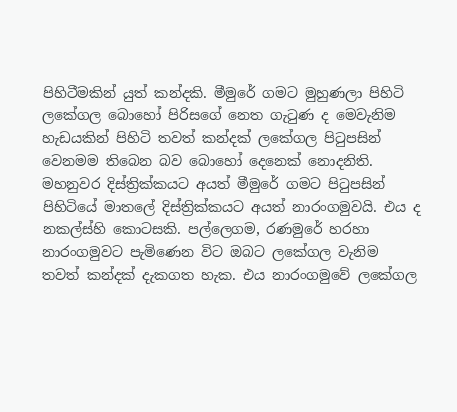පිහිටීමකින් යුත් කන්දකි. මීමුරේ ගමට මුහුණලා පිහිටි ලකේගල බොහෝ පිරිසගේ නෙත ගැටුණ ද මෙවැනිම හැඩයකින් පිහිටි තවත් කන්දක් ලකේගල පිටුපසින් වෙනමම තිබෙන බව බොහෝ දෙනෙක් නොදනිති.
මහනුවර දිස්ත්‍රික්කයට අයත් මීමුරේ ගමට පිටුපසින් පිහිටියේ මාතලේ දිස්ත්‍රික්කයට අයත් නාරංගමුවයි. එය ද නකල්ස්හි කොටසකි. පල්ලෙගම, රණමුරේ හරහා නාරංගමුවට පැමිණෙන විට ඔබට ලකේගල වැනිම තවත් කන්දක් දැකගත හැක. එය නාරංගමුවේ ලකේගල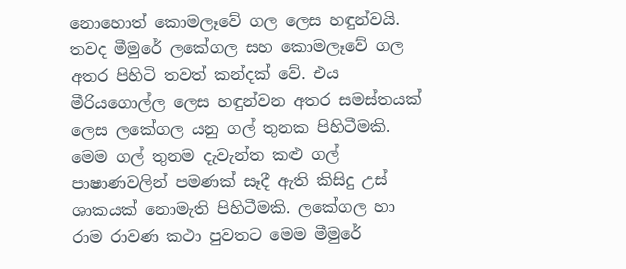නොහොත් කොමලෑවේ ගල ලෙස හඳුන්වයි. තවද මීමුරේ ලකේගල සහ කොමලෑවේ ගල අතර පිහිටි තවත් කන්දක් වේ. එය මීරියගොල්ල ලෙස හඳුන්වන අතර සමස්තයක් ලෙස ලකේගල යනු ගල් තුනක පිහිටීමකි. මෙම ගල් තුනම දැවැන්ත කළු ගල් පාෂාණවලින් පමණක් සෑදී ඇති කිසිදු උස් ශාකයක් නොමැති පිහිටීමකි. ලකේගල හා රාම රාවණ කථා පුවතට මෙම මීමුරේ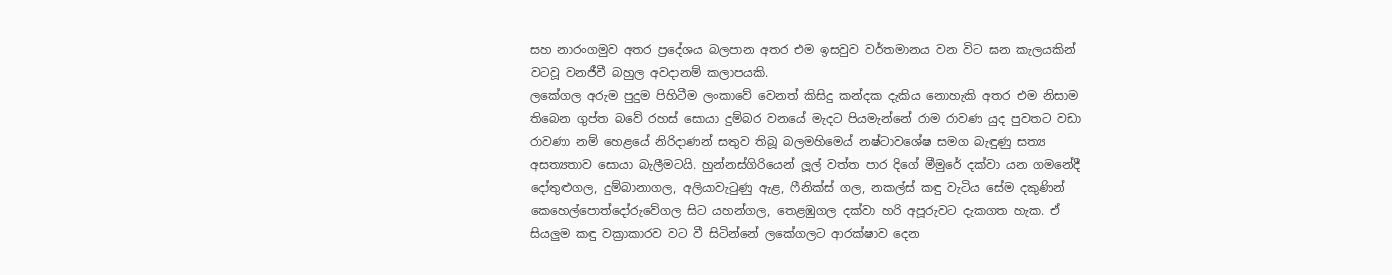සහ නාරංගමුව අතර ප්‍රදේශය බලපාන අතර එම ඉසවුව වර්තමානය වන විට ඝන කැලයකින් වටවූ වනජීවී බහුල අවදානම් කලාපයකි.
ලකේගල අරුම පුදුම පිහිටීම ලංකාවේ වෙනත් කිසිදු කන්දක දැකිය නොහැකි අතර එම නිසාම තිබෙන ගුප්ත බවේ රහස් සොයා දුම්බර වනයේ මැදට පියමැන්නේ රාම රාවණ යුද පුවතට වඩා රාවණා නම් හෙළයේ නිරිදාණන් සතුව තිබූ බලමහිමෙය් නෂ්ටාවශේෂ සමග බැඳුණු සත්‍ය අසත්‍යතාව සොයා බැලීමටයි. හුන්නස්ගිරියෙන් ලූල් වත්ත පාර දිගේ මීමුරේ දක්වා යන ගමනේදී දෝතුළුගල, දුම්බානාගල, අලියාවැටුණු ඇළ, ෆීනික්ස් ගල, නකල්ස් කඳු වැටිය සේම දකුණින් කෙහෙල්පොත්දෝරුවේගල සිට යහන්ගල, තෙළඹුගල දක්වා හරි අපූරුවට දැකගත හැක. ඒ සියලුම කඳු වක්‍රාකාරව වට වී සිටින්නේ ලකේගලට ආරක්ෂාව දෙන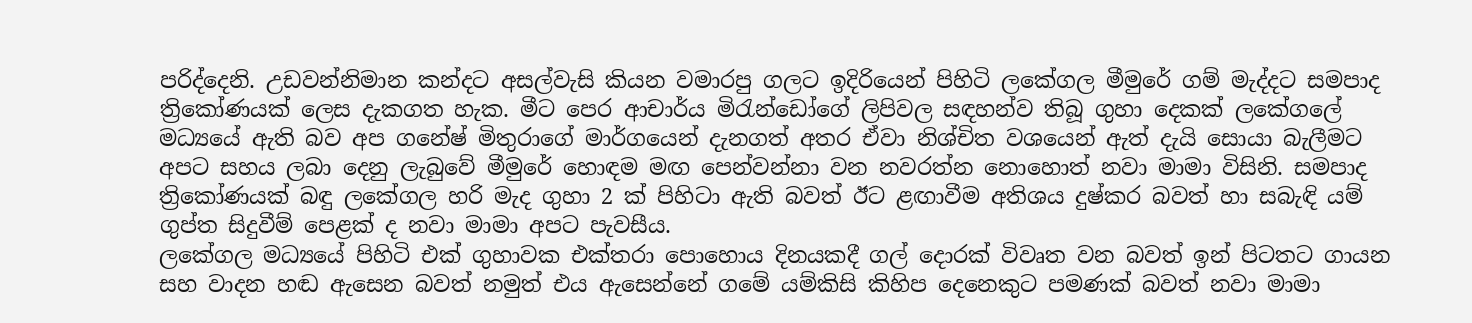පරිද්දෙනි. උඩවන්නිමාන කන්දට අසල්වැසි කියන වමාරපු ගලට ඉදිරියෙන් පිහිටි ලකේගල මීමුරේ ගම් මැද්දට සමපාද ත්‍රිකෝණයක් ලෙස දැකගත හැක. මීට පෙර ආචාර්ය මිරැන්ඩෝගේ ලිපිවල සඳහන්ව තිබූ ගුහා දෙකක් ලකේගලේ මධ්‍යයේ ඇති බව අප ගනේෂ් මිතුරාගේ මාර්ගයෙන් දැනගත් අතර ඒවා නිශ්චිත වශයෙන් ඇත් දැයි සොයා බැලීමට අපට සහය ලබා දෙනු ලැබුවේ මීමුරේ හොඳම මඟ පෙන්වන්නා වන නවරත්න නොහොත් නවා මාමා විසිනි. සමපාද ත්‍රිකෝණයක් බඳු ලකේගල හරි මැද ගුහා 2 ක් පිහිටා ඇති බවත් ඊට ළඟාවීම අතිශය දුෂ්කර බවත් හා සබැඳි යම් ගුප්ත සිදුවීම් පෙළක් ද නවා මාමා අපට පැවසීය.
ලකේගල මධ්‍යයේ පිහිටි එක් ගුහාවක එක්තරා පොහොය දිනයකදී ගල් දොරක් විවෘත වන බවත් ඉන් පිටතට ගායන සහ වාදන හඬ ඇසෙන බවත් නමුත් එය ඇසෙන්නේ ගමේ යම්කිසි කිහිප දෙනෙකුට පමණක් බවත් නවා මාමා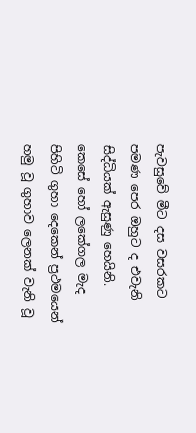පැවසුවේ මීට දස වසරකට පමණ පෙර ඔහුට ද එවැනි සිද්ධියක් ඇසුණු හෙයිනි. කෙසේ හෝ ලකේගල මැද පිහිටි ගුහා දෙකෙන් ප්‍රථමයෙන් හමු වූ ගුහාව ලෙනක් වැනි වූ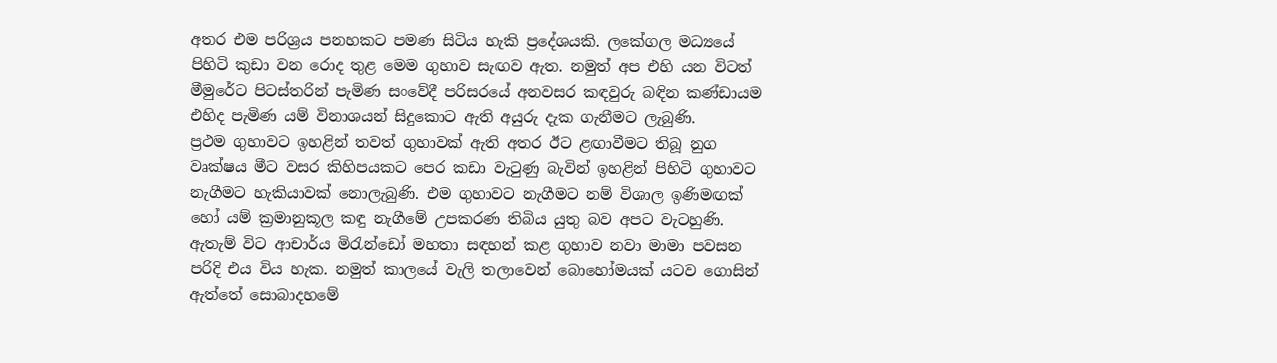අතර එම පරිශ්‍රය පනහකට පමණ සිටිය හැකි ප්‍රදේශයකි. ලකේගල මධ්‍යයේ පිහිටි කුඩා වන රොද තුළ මෙම ගුහාව සැඟව ඇත. නමුත් අප එහි යන විටත් මීමුරේට පිටස්තරින් පැමිණ සංවේදී පරිසරයේ අනවසර කඳවුරු බඳින කණ්ඩායම එහිද පැමිණ යම් විනාශයන් සිදුකොට ඇති අයුරු දැක ගැනීමට ලැබුණි.
ප්‍රථම ගුහාවට ඉහළින් තවත් ගුහාවක් ඇති අතර ඊට ළඟාවීමට තිබූ නුග වෘක්ෂය මීට වසර කිහිපයකට පෙර කඩා වැටුණු බැවින් ඉහළින් පිහිටි ගුහාවට නැගීමට හැකියාවක් නොලැබුණි. එම ගුහාවට නැගීමට නම් විශාල ඉණිමඟක් හෝ යම් ක්‍රමානුකූල කඳු නැගීමේ උපකරණ තිබිය යුතු බව අපට වැටහුණි. ඇතැම් විට ආචාර්ය මිරැන්ඩෝ මහතා සඳහන් කළ ගුහාව නවා මාමා පවසන පරිදි එය විය හැක. නමුත් කාලයේ වැලි තලාවෙන් බොහෝමයක් යටව ගොසින් ඇත්තේ සොබාදහමේ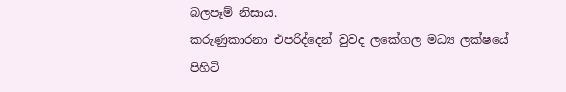බලපෑම් නිසාය.
කරුණුකාරනා එපරිද්දෙන් වුවද ලකේගල මධ්‍ය ලක්ෂයේ පිහිටි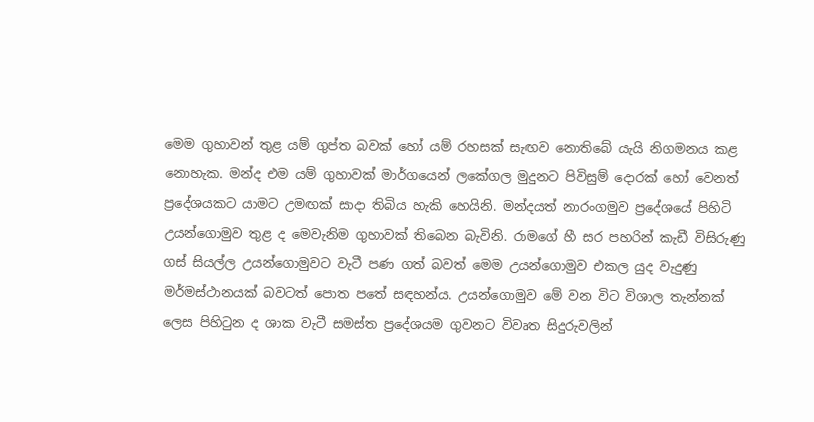මෙම ගුහාවන් තුළ යම් ගුප්ත බවක් හෝ යම් රහසක් සැඟව නොතිබේ යැයි නිගමනය කළ නොහැක. මන්ද එම යම් ගුහාවක් මාර්ගයෙන් ලකේගල මුදුනට පිවිසුම් දොරක් හෝ වෙනත් ප්‍රදේශයකට යාමට උමඟක් සාදා තිබිය හැකි හෙයිනි. මන්දයත් නාරංගමුව ප්‍රදේශයේ පිහිටි උයන්ගොමුව තුළ ද මෙවැනිම ගුහාවක් තිබෙන බැවිනි. රාමගේ හී සර පහරින් කැඩී විසිරුණු ගස් සියල්ල උයන්ගොමුවට වැටී පණ ගත් බවත් මෙම උයන්ගොමුව එකල යුද වැදුණු මර්මස්ථානයක් බවටත් පොත පතේ සඳහන්ය. උයන්ගොමුව මේ වන විට විශාල තැන්නක් ලෙස පිහිටුන ද ශාක වැටී සමස්ත ප්‍රදේශයම ගුවනට විවෘත සිදුරුවලින්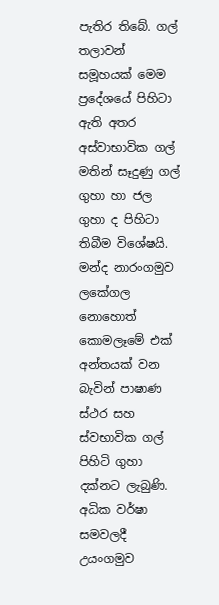පැතිර තිබේ. ගල් තලාවන් සමූහයක් මෙම ප්‍රදේශයේ පිහිටා ඇති අතර අස්වාභාවික ගල් මතින් සෑදුණු ගල් ගුහා හා ජල ගුහා ද පිහිටා තිබීම විශේෂයි. මන්ද නාරංගමුව ලකේගල නොහොත් කොමලෑමේ එක් අන්තයක් වන බැවින් පාෂාණ ස්ථර සහ ස්වභාවික ගල් පිහිටි ගුහා දක්නට ලැබුණි. අධික වර්ෂා සමවලදී උයංගමුව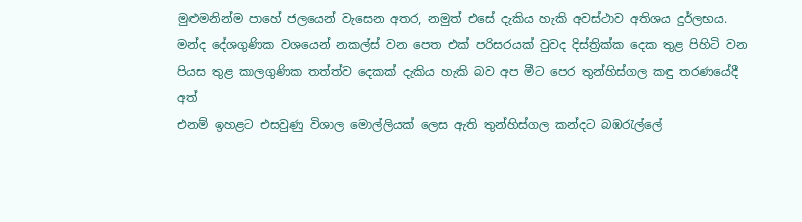මුළුමනින්ම පාහේ ජලයෙන් වැසෙන අතර, නමුත් එසේ දැකිය හැකි අවස්ථාව අතිශය දුර්ලභය. මන්ද දේශගුණික වශයෙන් නකල්ස් වන පෙත එක් පරිසරයක් වුවද දිස්ත්‍රික්ක දෙක තුළ පිහිටි වන පියස තුළ කාලගුණික තත්ත්ව දෙකක් දැකිය හැකි බව අප මීට පෙර තුන්හිස්ගල කඳු තරණයේදී අත්
එනම් ඉහළට එසවුණු විශාල මොල්ලියක් ලෙස ඇති තුන්හිස්ගල කන්දට බඹරැල්ලේ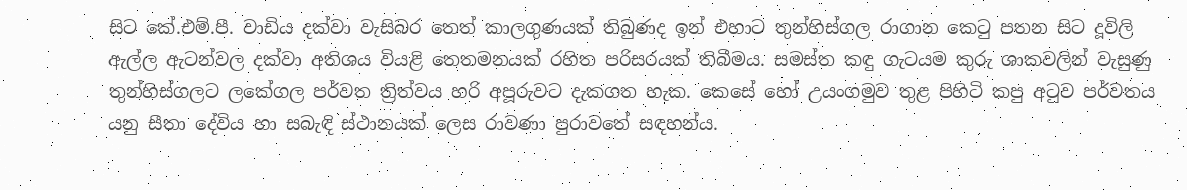සිට කේ.එම්.පී. වාඩිය දක්වා වැසිබර තෙත් කාලගුණයක් තිබුණද ඉන් එහාට තුන්හිස්ගල රාගාන කෙටු පතන සිට දූවිලි ඇල්ල ඇටන්වල දක්වා අතිශය වියළි තෙතමනයක් රහිත පරිසරයක් තිබීමය. සමස්ත කඳු ගැටයම කුරු ශාකවලින් වැසුණු තුන්හිස්ගලට ලකේගල පර්වත ත්‍රිත්වය හරි අපූරුවට දැකගත හැක. කෙසේ හෝ උයංගමුව තුළ පිහිටි කපු අටුව පර්වතය යනු සීතා දේවිය හා සබැඳි ස්ථානයක් ලෙස රාවණා පුරාවතේ සඳහන්ය.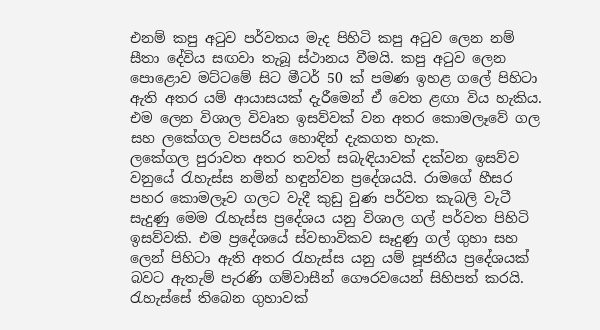එනම් කපු අටුව පර්වතය මැද පිහිටි කපු අටුව ලෙන නම් සීතා දේවිය සඟවා තැබූ ස්ථානය වීමයි. කපු අටුව ලෙන පොළොව මට්ටමේ සිට මීටර් 50 ක් පමණ ඉහළ ගලේ පිහිටා ඇති අතර යම් ආයාසයක් දැරීමෙන් ඒ වෙත ළඟා විය හැකිය. එම ලෙන විශාල විවෘත ඉසව්වක් වන අතර කොමලෑවේ ගල සහ ලකේගල වපසරිය හොඳින් දැකගත හැක.
ලකේගල පුරාවත අතර තවත් සබැඳියාවක් දක්වන ඉසව්ව වනුයේ රැහැස්ස නමින් හඳුන්වන ප්‍රදේශයයි. රාමගේ හීසර පහර කොමලෑව ගලට වැදී කුඩු වුණ පර්වත කැබලි වැටී සැදුණු මෙම රැහැස්ස ප්‍රදේශය යනු විශාල ගල් පර්වත පිහිටි ඉසව්වකි. එම ප්‍රදේශයේ ස්වභාවිකව සෑදුණු ගල් ගුහා සහ ලෙන් පිහිටා ඇති අතර රැහැස්ස යනු යම් පූජනීය ප්‍රදේශයක් බවට ඇතැම් පැරණි ගම්වාසීන් ගෞරවයෙන් සිහිපත් කරයි. රැහැස්සේ තිබෙන ගුහාවක්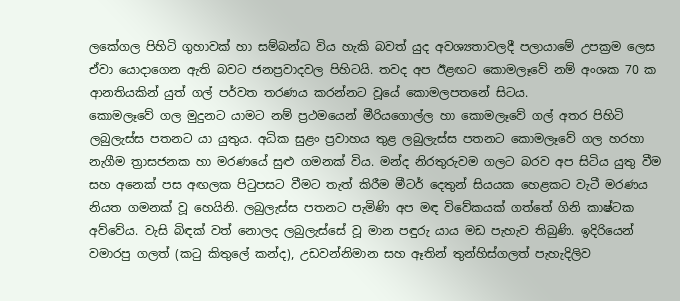ලකේගල පිහිටි ගුහාවක් හා සම්බන්ධ විය හැකි බවත් යුද අවශ්‍යතාවලදී පලායාමේ උපක්‍රම ලෙස ඒවා යොදාගෙන ඇති බවට ජනප්‍රවාදවල පිහිටයි. තවද අප ඊළඟට කොමලෑවේ නම් අංශක 70 ක ආනතියකින් යුත් ගල් පර්වත තරණය කරන්නට වූයේ කොමලපතනේ සිටය.
කොමලෑවේ ගල මුදුනට යාමට නම් ප්‍රථමයෙන් මීරියගොල්ල හා කොමලෑවේ ගල් අතර පිහිටි ලබුලැස්ස පතනට යා යුතුය. අධික සුළං ප්‍රවාහය තුළ ලබුලැස්ස පතනට කොමලෑවේ ගල හරහා නැගීම ත්‍රාසජනක හා මරණයේ සුළු ගමනක් විය. මන්ද නිරතුරුවම ගලට බරව අප සිටිය යුතු වීම සහ අනෙක් පස අඟලක පිටුපසට වීමට තැත් කිරීම මීටර් දෙතුන් සියයක හෙළකට වැටී මරණය නියත ගමනක් වූ හෙයිනි. ලබුලැස්ස පතනට පැමිණි අප මඳ විවේකයක් ගත්තේ ගිනි කාෂ්ටක අව්වේය. වැසි බිඳක් වත් නොලද ලබුලැස්සේ වූ මාන පඳුරු යාය මඩ පැහැව තිබුණි. ඉදිරියෙන් වමාරපු ගලත් (කටු කිතුලේ කන්ද), උඩවන්නිමාන සහ ඈතින් තුන්හිස්ගලත් පැහැදිලිව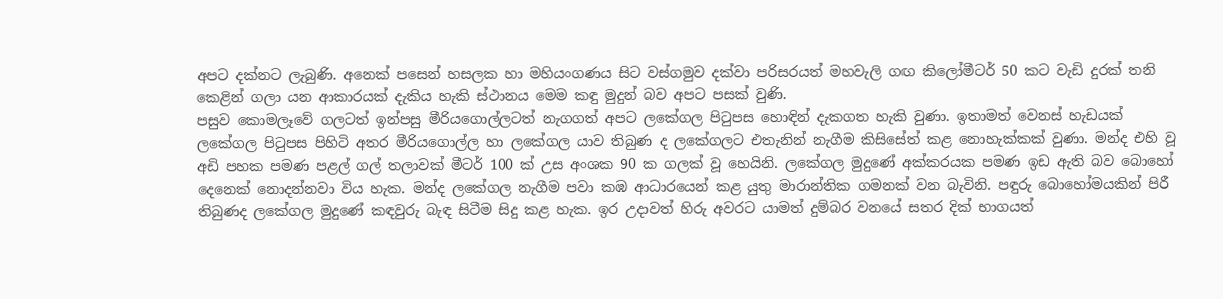අපට දක්නට ලැබුණි. අනෙක් පසෙන් හසලක හා මහියංගණය සිට වස්ගමුව දක්වා පරිසරයත් මහවැලි ගඟ කිලෝමීටර් 50 කට වැඩි දුරක් තනි කෙළින් ගලා යන ආකාරයක් දැකිය හැකි ස්ථානය මෙම කඳු මුදුන් බව අපට පසක් වුණි.
පසුව කොමලෑවේ ගලටත් ඉන්පසු මීරියගොල්ලටත් නැගගත් අපට ලකේගල පිටුපස හොඳින් දැකගත හැකි වුණා. ඉතාමත් වෙනස් හැඩයක් ලකේගල පිටුපස පිහිටි අතර මීරියගොල්ල හා ලකේගල යාව තිබුණ ද ලකේගලට එතැනින් නැගීම කිසිසේත් කළ නොහැක්කක් වුණා. මන්ද එහි වූ අඩි පහක පමණ පළල් ගල් තලාවක් මීටර් 100 ක්‍ උස අංශක 90 ක ගලක් වූ හෙයිනි. ලකේගල මුදුණේ අක්කරයක පමණ ඉඩ ඇති බව බොහෝ දෙනෙක් නොදන්නවා විය හැක. මන්ද ලකේගල නැගීම පවා කඹ ආධාරයෙන් කළ යුතු මාරාන්තික ගමනක් වන බැවිනි. පඳුරු බොහෝමයකින් පිරී තිබුණද ලකේගල මුදුණේ කඳවුරු බැඳ සිටීම සිදු කළ හැක. ඉර උදාවත් හිරු අවරට යාමත් දුම්බර වනයේ සතර දික් භාගයත්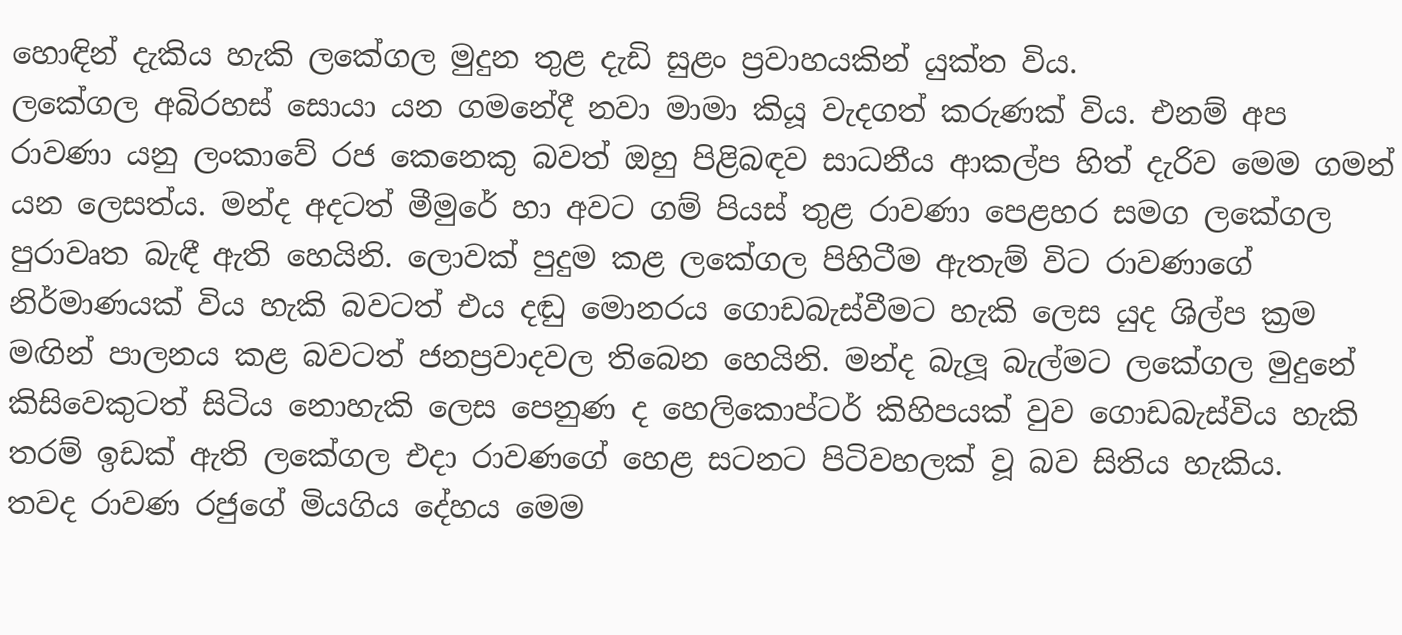හොඳින් දැකිය හැකි ලකේගල මුදුන තුළ දැඩි සුළං ප්‍රවාහයකින් යුක්ත විය.
ලකේගල අබිරහස් සොයා යන ගමනේදී නවා මාමා කියූ වැදගත් කරුණක් විය. එනම් අප රාවණා යනු ලංකාවේ රජ කෙනෙකු බවත් ඔහු පිළිබඳව සාධනීය ආකල්ප හිත් දැරිව මෙම ගමන් යන ලෙසත්ය. මන්ද අදටත් මීමුරේ හා අවට ගම් පියස් තුළ රාවණා පෙළහර සමග ලකේගල පුරාවෘත බැඳී ඇති හෙයිනි. ලොවක් පුදුම කළ ලකේගල පිහිටීම ඇතැම් විට රාවණාගේ නිර්මාණයක් විය හැකි බවටත් එය දඬු මොනරය ගොඩබැස්වීමට හැකි ලෙස යුද ශිල්ප ක්‍රම මඟින් පාලනය කළ බවටත් ජනප්‍රවාදවල තිබෙන හෙයිනි. මන්ද බැලූ බැල්මට ලකේගල මුදුනේ කිසිවෙකුටත් සිටිය නොහැකි ලෙස පෙනුණ ද හෙලිකොප්ටර් කිහිපයක් වුව ගොඩබැස්විය හැකි තරම් ඉඩක් ඇති ලකේගල එදා රාවණගේ හෙළ සටනට පිටිවහලක් වූ බව සිතිය හැකිය.
තවද රාවණ රජුගේ මියගිය දේහය මෙම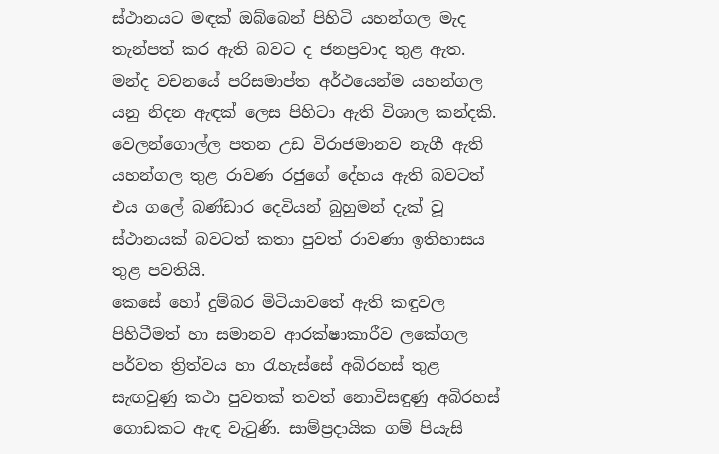ස්ථානයට මඳක් ඔබ්බෙන් පිහිටි යහන්ගල මැද තැන්පත් කර ඇති බවට ද ජනප්‍රවාද තුළ ඇත. මන්ද වචනයේ පරිසමාප්ත අර්ථයෙන්ම යහන්ගල යනු නිදන ඇඳක් ලෙස පිහිටා ඇති විශාල කන්දකි. වෙලන්ගොල්ල පතන උඩ විරාජමානව නැගී ඇති යහන්ගල තුළ රාවණ රජුගේ දේහය ඇති බවටත් එය ගලේ බණ්ඩාර දෙවියන් බුහුමන් දැක් වූ ස්ථානයක් බවටත් කතා පුවත් රාවණා ඉතිහාසය තුළ පවතියි.
කෙසේ හෝ දුම්බර මිටියාවතේ ඇති කඳුවල පිහිටීමත් හා සමානව ආරක්ෂාකාරීව ලකේගල පර්වත ත්‍රිත්වය හා රැහැස්සේ අබිරහස් තුළ සැඟවුණු කථා පුවතක් තවත් නොවිසඳුණු අබිරහස් ගොඩකට ඇඳ වැටුණි. සාම්ප්‍රදායික ගම් පියැසි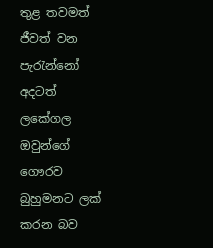තුළ තවමත් ජීවත් වන පැරැන්නෝ අදටත් ලකේගල ඔවුන්ගේ ගෞරව බුහුමනට ලක් කරන බව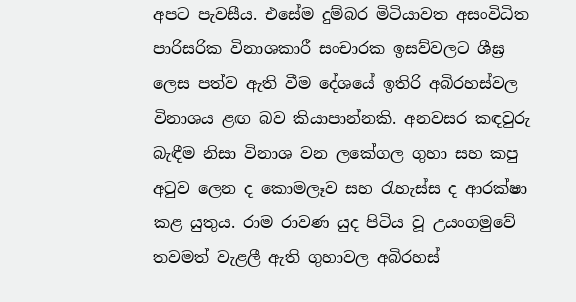අපට පැවසීය. එසේම දුම්බර මිටියාවත අසංවිධිත පාරිසරික විනාශකාරී සංචාරක ඉසව්වලට ශීඝ්‍ර ලෙස පත්ව ඇති වීම දේශයේ ඉතිරි අබිරහස්වල විනාශය ළඟ බව කියාපාන්නකි. අනවසර කඳවුරු බැඳීම නිසා විනාශ වන ලකේගල ගුහා සහ කපු අටුව ලෙන ද කොමලෑව සහ රැහැස්ස ද ආරක්ෂා කළ යුතුය. රාම රාවණ යුද පිටිය වූ උයංගමුවේ තවමත් වැළලී ඇති ගුහාවල අබිරහස්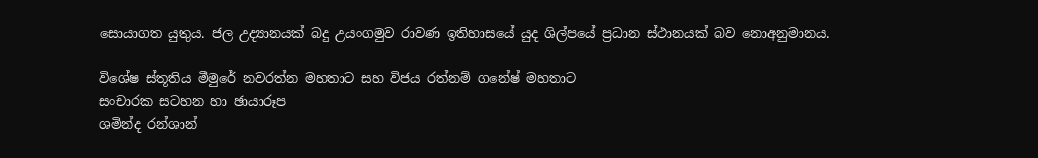සොයාගත යුතුය. ජල උද්‍යානයක් බදු උයංගමුව රාවණ ඉතිහාසයේ යුද ශිල්පයේ ප්‍රධාන ස්ථානයක් බව නොඅනුමානය.

විශේෂ ස්තූතිය මීමුරේ නවරත්න මහතාට සහ විජය රත්නම් ගනේෂ් මහතාට
සංචාරක සටහන හා ඡායාරූප
ශමින්ද රන්ශාන්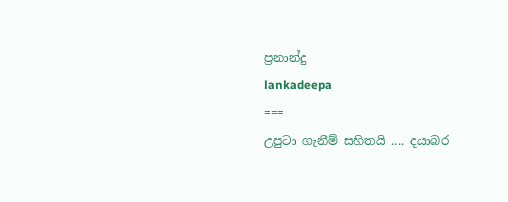ප්‍රනාන්දු
lankadeepa
===
උපුටා ගැනීම් සහිතයි .... දයාබර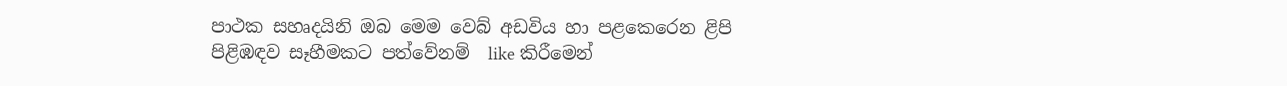පාථක සහෘදයිනි ඔබ මෙම වෙබ් අඩවිය හා පළකෙරෙන ළිපි පිළිඹඳව සෑහීමකට පත්වේනම්  like කිරීමෙන්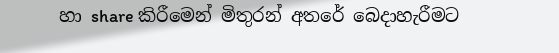හා share කිරීමෙන් මිතුරන් අතරේ බෙදාහැරීමට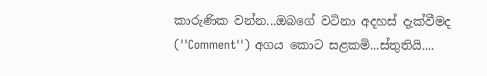කාරුණික වන්න...ඔබගේ වටිනා අදහස් දැක්වීමද (''Comment'') අගය කොට සළකමි...ස්තුතියි....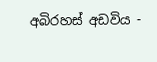අබිරහස් අඩවිය -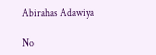Abirahas Adawiya

No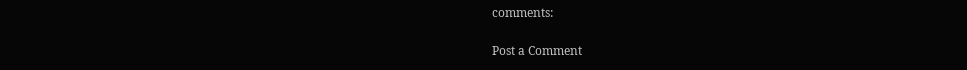comments:

Post a Comment